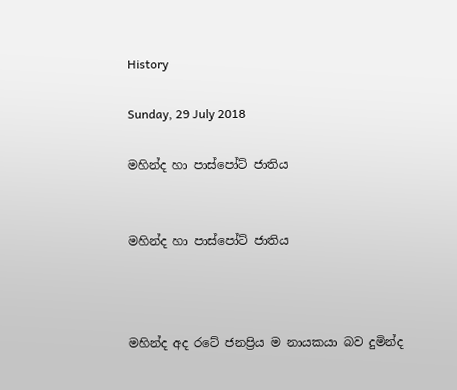History

Sunday, 29 July 2018

මහින්ද හා පාස්පෝට් ජාතිය


මහින්ද හා පාස්පෝට් ජාතිය



මහින්ද අද රටේ ජනප්‍රිය ම නායකයා බව දුමින්ද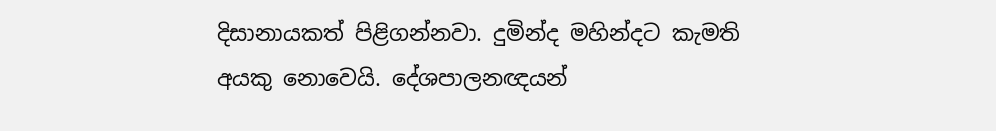දිසානායකත් පිළිගන්නවා. දුමින්ද මහින්දට කැමති අයකු නොවෙයි. දේශපාලනඥයන්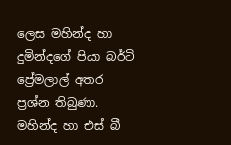ලෙස මහින්ද හා දුමින්දගේ පියා බර්ටි ප්‍රේමලාල් අතර ප්‍රශ්න තිබුණා. මහින්ද හා එස් බී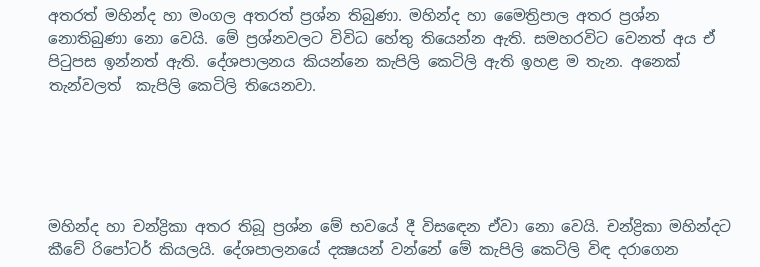අතරත් මහින්ද හා මංගල අතරත් ප්‍රශ්න තිබුණා. මහින්ද හා මෛත්‍රිපාල අතර ප්‍රශ්න නොතිබුණා නො වෙයි. මේ ප්‍රශ්නවලට විවිධ හේතු තියෙන්න ඇති. සමහරවිට වෙනත් අය ඒ පිටුපස ඉන්නත් ඇති. දේශපාලනය කියන්නෙ කැපිලි කෙටිලි ඇති ඉහළ ම තැන. අනෙක් තැන්වලත්  කැපිලි කෙටිලි තියෙනවා.





මහින්ද හා චන්ද්‍රිකා අතර තිබූ ප්‍රශ්න මේ භවයේ දී විසඳෙන ඒවා නො වෙයි. චන්ද්‍රිකා මහින්දට කීවේ රිපෝටර් කියලයි. දේශපාලනයේ දක්‍ෂයන් වන්නේ මේ කැපිලි කෙටිලි විඳ දරාගෙන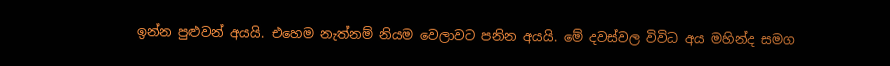ඉන්න පුළුවන් අයයි. එහෙම නැත්නම් නියම වෙලාවට පනින අයයි. මේ දවස්වල විවිධ අය මහින්ද සමග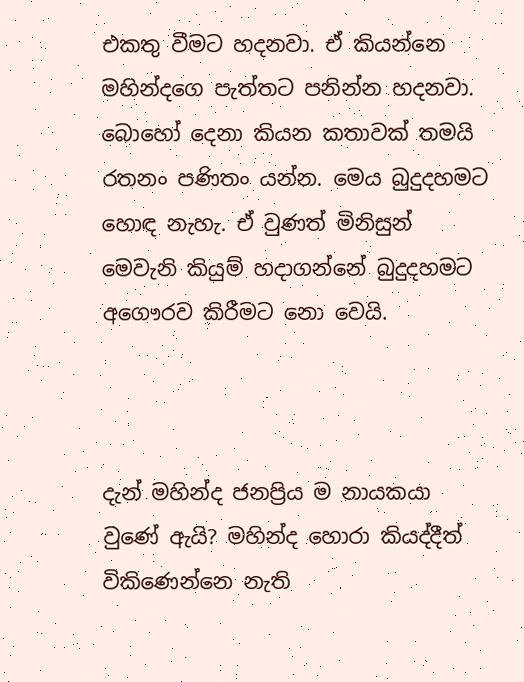එකතු වීමට හදනවා. ඒ කියන්නෙ මහින්දගෙ පැත්තට පනින්න හදනවා. බොහෝ දෙනා කියන කතාවක් තමයි රතනං පණිතං යන්න. මෙය බුදුදහමට හොඳ නැහැ. ඒ වුණත් මිනිසුන් මෙවැනි කියුම් හදාගන්නේ බුදුදහමට අගෞරව කිරීමට නො වෙයි.



දැන් මහින්ද ජනප්‍රිය ම නායකයා වුණේ ඇයි? මහින්ද හොරා කියද්දීත් විකිණෙන්නෙ නැති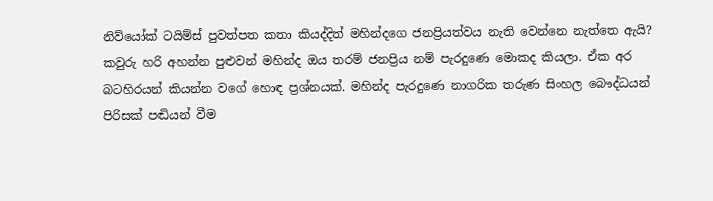නිව්යෝක් ටයිම්ස් පුවත්පත කතා කියද්දිත් මහින්දගෙ ජනප්‍රියත්වය නැති වෙන්නෙ නැත්තෙ ඇයි? කවුරු හරි අහන්න පුළුවන් මහින්ද ඔය තරම් ජනප්‍රිය නම් පැරදුණෙ මොකද කියලා. ඒක අර බටහිරයන් කියන්න වගේ හොඳ ප්‍රශ්නයක්. මහින්ද පැරදුණෙ නාගරික තරුණ සිංහල බෞද්ධයන් පිරිසක් පඬියන් වීම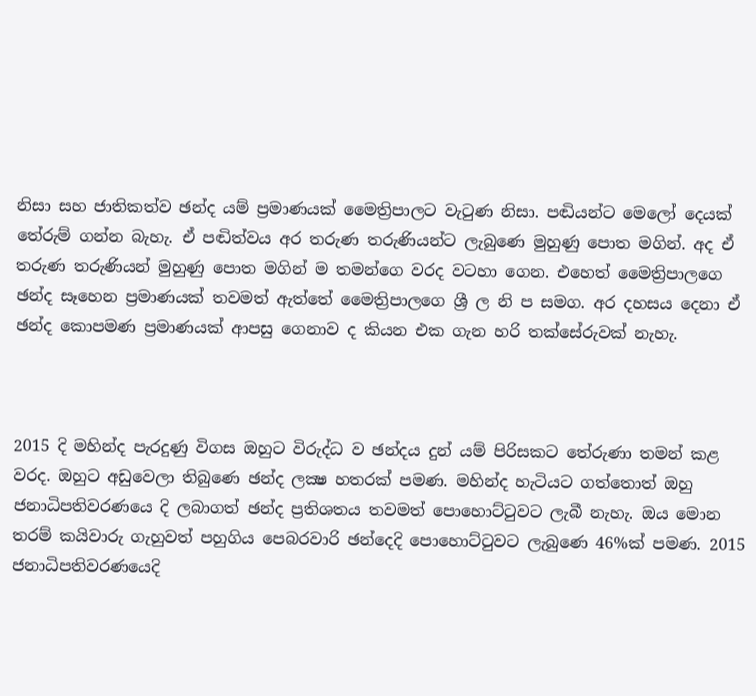නිසා සහ ජාතිකත්ව ඡන්ද යම් ප්‍රමාණයක් මෛත්‍රිපාලට වැටුණ නිසා. පඬියන්ට මෙලෝ දෙයක් තේරුම් ගන්න බැහැ. ඒ පඬිත්වය අර තරුණ තරුණියන්ට ලැබුණෙ මුහුණු පොත මගින්. අද ඒ තරුණ තරුණියන් මුහුණු පොත මගින් ම තමන්ගෙ වරද වටහා ගෙන. එහෙත් මෛත්‍රිපාලගෙ ඡන්ද සෑහෙන ප්‍රමාණයක් තවමත් ඇත්තේ මෛත්‍රිපාලගෙ ශ්‍රී ල නි ප සමග. අර දහසය දෙනා ඒ ඡන්ද කොපමණ ප්‍රමාණයක් ආපසු ගෙනාව ද කියන එක ගැන හරි තක්සේරුවක් නැහැ.



2015 දි මහින්ද පැරදුණු විගස ඔහුට විරුද්ධ ව ඡන්දය දුන් යම් පිරිසකට තේරුණා තමන් කළ වරද. ඔහුට අඩුවෙලා තිබුණෙ ඡන්ද ලක්‍ෂ හතරක් පමණ. මහින්ද හැටියට ගත්තොත් ඔහු ජනාධිපතිවරණයෙ දි ලබාගත් ඡන්ද ප්‍රතිශතය තවමත් පොහොට්ටුවට ලැබී නැහැ. ඔය මොන තරම් කයිවාරු ගැහුවත් පහුගිය පෙබරවාරි ඡන්දෙදි පොහොට්ටුවට ලැබුණෙ 46%ක් පමණ. 2015 ජනාධිපතිවරණයෙදි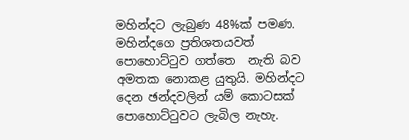මහින්දට ලැබුණ 48%ක් පමණ. මහින්දගෙ ප්‍රතිශතයවත් පොහොට්ටුව ගත්තෙ  නැති බව අමතක නොකළ යුතුයි. මහින්දට දෙන ඡන්දවලින් යම් කොටසක්  පොහොට්ටුවට ලැබිල නැහැ.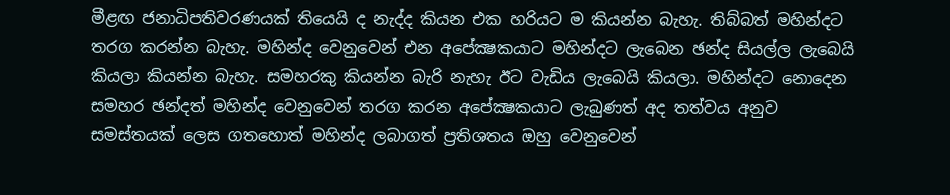මීළඟ ජනාධිපතිවරණයක් තියෙයි ද නැද්ද කියන එක හරියට ම කියන්න බැහැ. තිබ්බත් මහින්දට තරග කරන්න බැහැ. මහින්ද වෙනුවෙන් එන අපේක්‍ෂකයාට මහින්දට ලැබෙන ඡන්ද සියල්ල ලැබෙයි කියලා කියන්න බැහැ. සමහරකු කියන්න බැරි නැහැ ඊට වැඩිය ලැබෙයි කියලා. මහින්දට නොදෙන සමහර ඡන්දත් මහින්ද වෙනුවෙන් තරග කරන අපේක්‍ෂකයාට ලැබුණත් අද තත්වය අනුව සමස්තයක් ලෙස ගතහොත් මහින්ද ලබාගත් ප්‍රතිශතය ඔහු වෙනුවෙන්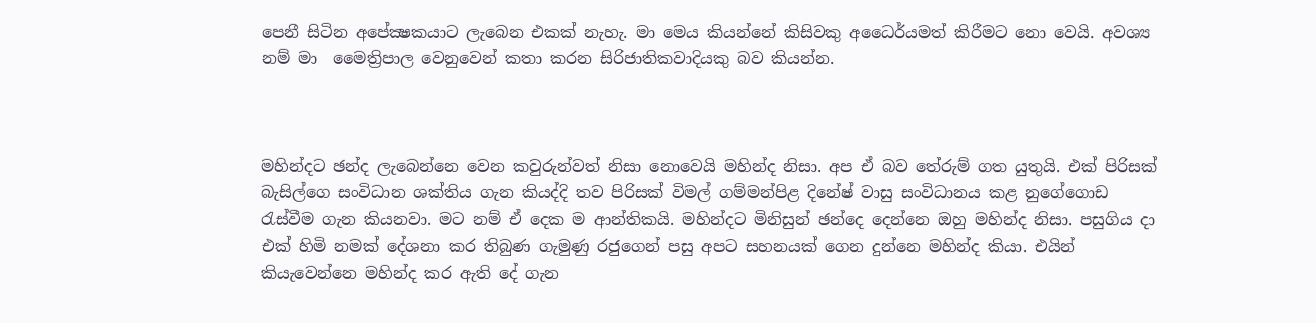පෙනී සිටින අපේක්‍ෂකයාට ලැබෙන එකක් නැහැ. මා මෙය කියන්නේ කිසිවකු අධෛර්යමත් කිරීමට නො වෙයි. අවශ්‍ය නම් මා  මෛත්‍රිපාල වෙනුවෙන් කතා කරන සිරිජාතිකවාදියකු බව කියන්න.



මහින්දට ඡන්ද ලැබෙන්නෙ වෙන කවුරුන්වත් නිසා නොවෙයි මහින්ද නිසා. අප ඒ බව තේරුම් ගත යුතුයි. එක් පිරිසක් බැසිල්ගෙ සංවිධාන ශක්තිය ගැන කියද්දි තව පිරිසක් විමල් ගම්මන්පිළ දිනේෂ් වාසු සංවිධානය කළ නුගේගොඩ රැස්වීම ගැන කියනවා. මට නම් ඒ දෙක ම ආන්තිකයි. මහින්දට මිනිසුන් ඡන්දෙ දෙන්නෙ ඔහු මහින්ද නිසා. පසුගිය දා එක් හිමි නමක් දේශනා කර තිබුණ ගැමුණු රජුගෙන් පසු අපට සහනයක් ගෙන දුන්නෙ මහින්ද කියා. එයින් කියැවෙන්නෙ මහින්ද කර ඇති දේ ගැන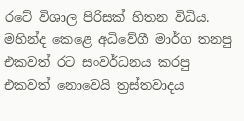රටේ විශාල පිරිසක් හිතන විධිය. මහින්ද කෙළෙ අධිවේගී මාර්ග තනපු එකවත් රට සංවර්ධනය කරපු එකවත් නොවෙයි ත්‍රස්තවාදය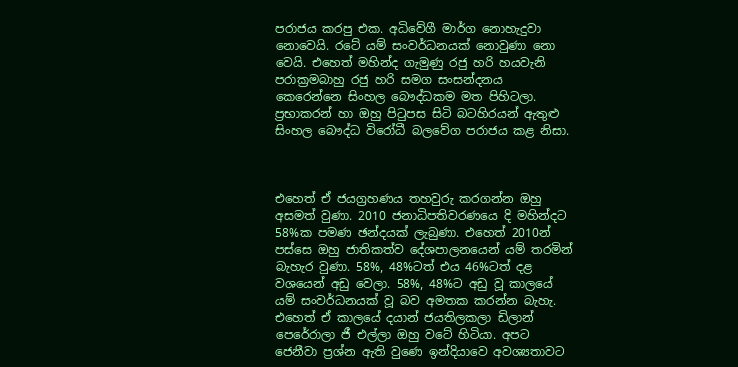පරාජය කරපු එක. අධිවේගී මාර්ග නොහැදුවා නොවෙයි. රටේ යම් සංවර්ධනයක් නොවුණා නො වෙයි. එහෙත් මහින්ද ගැමුණු රජු හරි හයවැනි පරාක්‍රමබාහු රජු හරි සමග සංසන්දනය කෙරෙන්නෙ සිංහල බෞද්ධකම මත පිහිටලා. ප්‍රභාකරන් හා ඔහු පිටුපස සිටි බටහිරයන් ඇතුළු සිංහල බෞද්ධ විරෝධී බලවේග පරාජය කළ නිසා.



එහෙත් ඒ ජයග්‍රහණය තහවුරු කරගන්න ඔහු අසමත් වුණා. 2010 ජනාධිපතිවරණයෙ දි මහින්දට 58%ක පමණ ඡන්දයක් ලැබුණා. එහෙත් 2010න් පස්සෙ ඔහු ජාතිකත්ව දේශපාලනයෙන් යම් තරමින් බැහැර වුණා. 58%, 48%ටත් එය 46%ටත් දළ වශයෙන් අඩු වෙලා. 58%, 48%ට අඩු වූ කාලයේ යම් සංවර්ධනයක් වූ බව අමතක කරන්න බැහැ. එහෙත් ඒ කාලයේ දයාන් ජයතිලකලා ඩිලාන් පෙරේරාලා ජී එල්ලා ඔහු වටේ හිටියා. අපට ජෙනීවා ප්‍රශ්න ඇති වුණෙ ඉන්දියාවෙ අවශ්‍යතාවට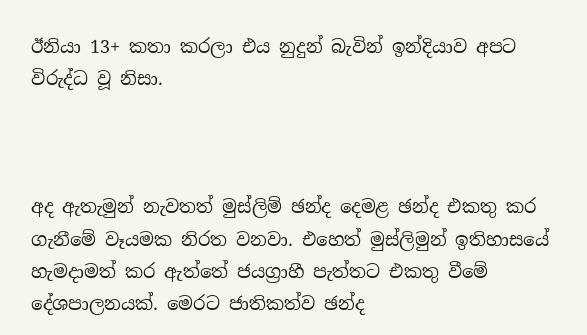ඊනියා 13+ කතා කරලා එය නුදුන් බැවින් ඉන්දියාව අපට විරුද්ධ වූ නිසා.



අද ඇතැමුන් නැවතත් මුස්ලිම් ඡන්ද දෙමළ ඡන්ද එකතු කර ගැනීමේ වෑයමක නිරත වනවා. එහෙත් මුස්ලිමුන් ඉතිහාසයේ හැමදාමත් කර ඇත්තේ ජයග්‍රාහී පැත්තට එකතු වීමේ දේශපාලනයක්. මෙරට ජාතිකත්ව ඡන්ද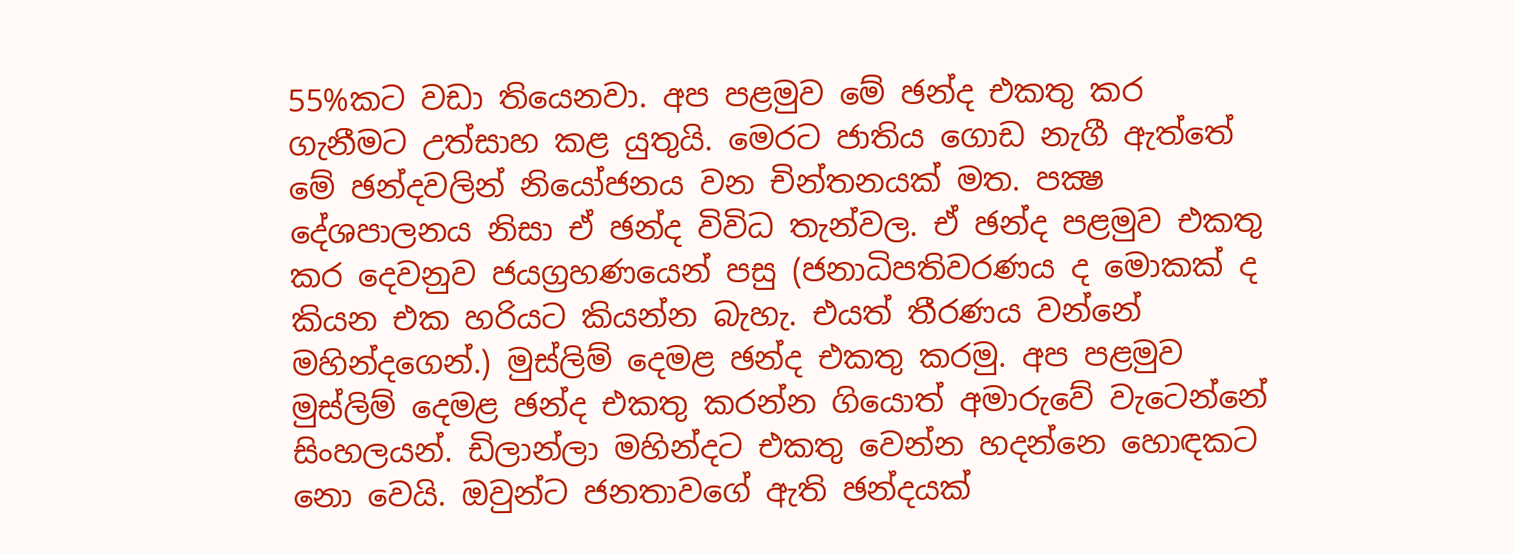55%කට වඩා තියෙනවා. අප පළමුව මේ ඡන්ද එකතු කර ගැනීමට උත්සාහ කළ යුතුයි. මෙරට ජාතිය ගොඩ නැගී ඇත්තේ මේ ඡන්දවලින් නියෝජනය වන චින්තනයක් මත. පක්‍ෂ දේශපාලනය නිසා ඒ ඡන්ද විවිධ තැන්වල. ඒ ඡන්ද පළමුව එකතු කර දෙවනුව ජයග්‍රහණයෙන් පසු (ජනාධිපතිවරණය ද මොකක් ද කියන එක හරියට කියන්න බැහැ. එයත් තීරණය වන්නේ මහින්දගෙන්.) මුස්ලිම් දෙමළ ඡන්ද එකතු කරමු. අප පළමුව මුස්ලිම් දෙමළ ඡන්ද එකතු කරන්න ගියොත් අමාරුවේ වැටෙන්නේ සිංහලයන්. ඩිලාන්ලා මහින්දට එකතු වෙන්න හදන්නෙ හොඳකට නො වෙයි. ඔවුන්ට ජනතාවගේ ඇති ඡන්දයක්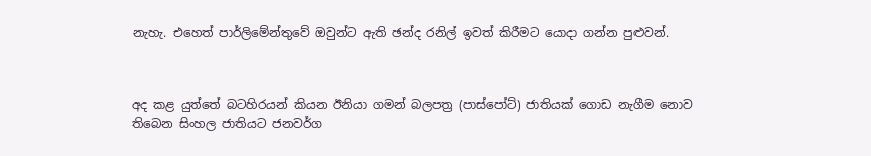නැහැ. එහෙත් පාර්ලිමේන්තුවේ ඔවුන්ට ඇති ඡන්ද රනිල් ඉවත් කිරීමට යොදා ගන්න පුළුවන්.



අද කළ යුත්තේ බටහිරයන් කියන ඊනියා ගමන් බලපත්‍ර (පාස්පෝට්) ජාතියක් ගොඩ නැගීම නොව තිබෙන සිංහල ජාතියට ජනවර්ග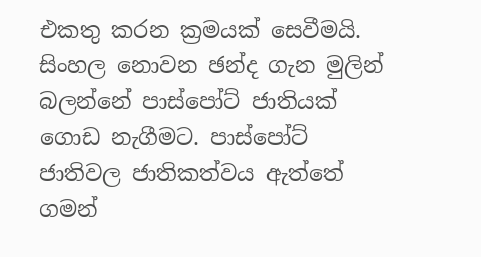එකතු කරන ක්‍රමයක් සෙවීමයි. සිංහල නොවන ඡන්ද ගැන මුලින් බලන්නේ පාස්පෝට් ජාතියක් ගොඩ නැගීමට. පාස්පෝට් ජාතිවල ජාතිකත්වය ඇත්තේ ගමන්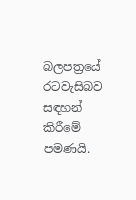බලපත්‍රයේ රටවැසිබව සඳහන් කිරීමේ පමණයි.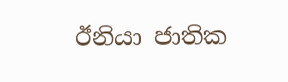ඊනියා ජාතික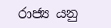රාජ්‍ය යනු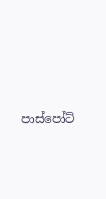පාස්පෝට්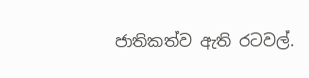ජාතිකත්ව ඇති රටවල්.